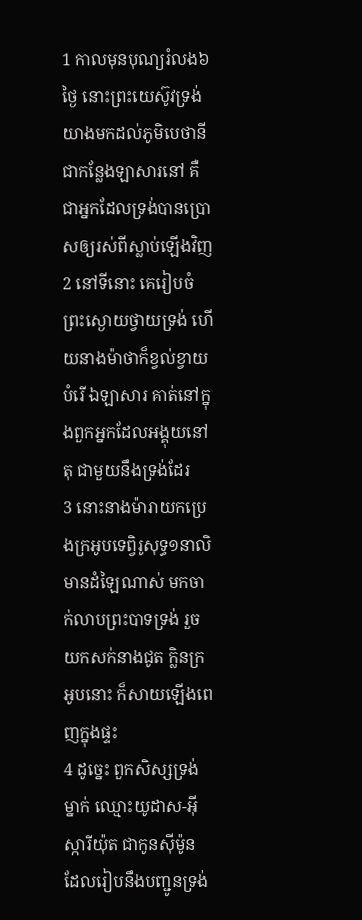1 កាលមុនបុណ្យរំលង៦ថ្ងៃ នោះព្រះយេស៊ូវទ្រង់យាងមកដល់ភូមិបេថានី ជាកន្លែងឡាសារនៅ គឺជាអ្នកដែលទ្រង់បានប្រោសឲ្យរស់ពីស្លាប់ឡើងវិញ
2 នៅទីនោះ គេរៀបចំព្រះស្ងោយថ្វាយទ្រង់ ហើយនាងម៉ាថាក៏ខ្វល់ខ្វាយបំរើ ឯឡាសារ គាត់នៅក្នុងពួកអ្នកដែលអង្គុយនៅតុ ជាមួយនឹងទ្រង់ដែរ
3 នោះនាងម៉ារាយកប្រេងក្រអូបទេព្វិរូសុទ្ធ១នាលិ មានដំឡៃណាស់ មកចាក់លាបព្រះបាទទ្រង់ រួចយកសក់នាងជូត ក្លិនក្រអូបនោះ ក៏សាយឡើងពេញក្នុងផ្ទះ
4 ដូច្នេះ ពួកសិស្សទ្រង់ម្នាក់ ឈ្មោះយូដាស-អ៊ីស្ការីយ៉ុត ជាកូនស៊ីម៉ូន ដែលរៀបនឹងបញ្ជូនទ្រង់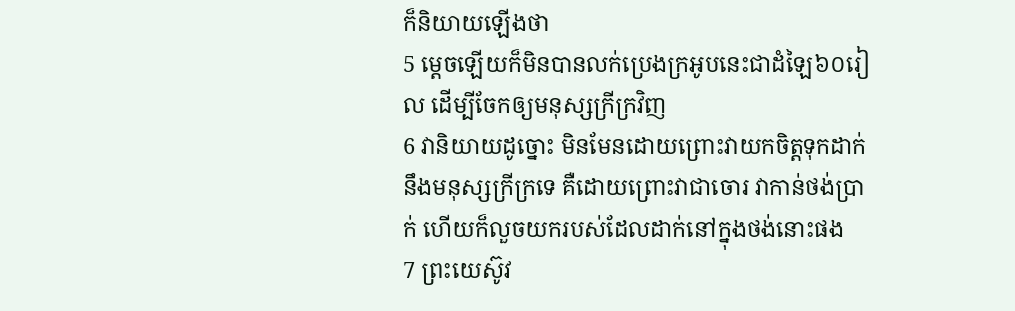ក៏និយាយឡើងថា
5 ម្តេចឡើយក៏មិនបានលក់ប្រេងក្រអូបនេះជាដំឡៃ៦០រៀល ដើម្បីចែកឲ្យមនុស្សក្រីក្រវិញ
6 វានិយាយដូច្នោះ មិនមែនដោយព្រោះវាយកចិត្តទុកដាក់នឹងមនុស្សក្រីក្រទេ គឺដោយព្រោះវាជាចោរ វាកាន់ថង់ប្រាក់ ហើយក៏លួចយករបស់ដែលដាក់នៅក្នុងថង់នោះផង
7 ព្រះយេស៊ូវ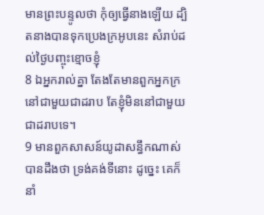មានព្រះបន្ទូលថា កុំឲ្យធ្វើនាងឡើយ ដ្បិតនាងបានទុកប្រេងក្រអូបនេះ សំរាប់ដល់ថ្ងៃបញ្ចុះខ្មោចខ្ញុំ
8 ឯអ្នករាល់គ្នា តែងតែមានពួកអ្នកក្រនៅជាមួយជាដរាប តែខ្ញុំមិននៅជាមួយជាដរាបទេ។
9 មានពួកសាសន៍យូដាសន្ធឹកណាស់ បានដឹងថា ទ្រង់គង់ទីនោះ ដូច្នេះ គេក៏នាំ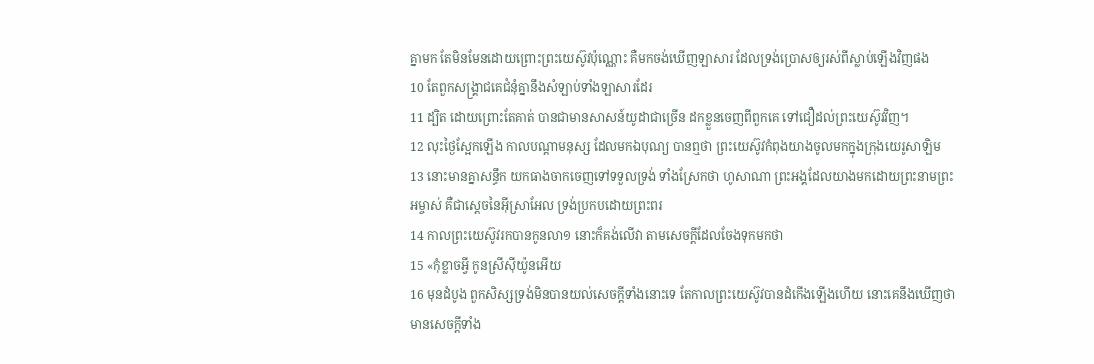គ្នាមក តែមិនមែនដោយព្រោះព្រះយេស៊ូវប៉ុណ្ណោះ គឺមកចង់ឃើញឡាសារ ដែលទ្រង់ប្រោសឲ្យរស់ពីស្លាប់ឡើងវិញផង
10 តែពួកសង្គ្រាជគេជំនុំគ្នានឹងសំឡាប់ទាំងឡាសារដែរ
11 ដ្បិត ដោយព្រោះតែគាត់ បានជាមានសាសន៍យូដាជាច្រើន ដកខ្លួនចេញពីពួកគេ ទៅជឿដល់ព្រះយេស៊ូវវិញ។
12 លុះថ្ងៃស្អែកឡើង កាលបណ្តាមនុស្ស ដែលមកឯបុណ្យ បានឮថា ព្រះយេស៊ូវកំពុងយាងចូលមកក្នុងក្រុងយេរូសាឡិម
13 នោះមានគ្នាសន្ធឹក យកធាងចាកចេញទៅទទួលទ្រង់ ទាំងស្រែកថា ហូសាណា ព្រះអង្គដែលយាងមកដោយព្រះនាមព្រះអម្ចាស់ គឺជាស្តេចនៃអ៊ីស្រាអែល ទ្រង់ប្រកបដោយព្រះពរ
14 កាលព្រះយេស៊ូវរកបានកូនលា១ នោះក៏គង់លើវា តាមសេចក្តីដែលចែងទុកមកថា
15 «កុំខ្លាចអ្វី កូនស្រីស៊ីយ៉ូនអើយ
16 មុនដំបូង ពួកសិស្សទ្រង់មិនបានយល់សេចក្តីទាំងនោះទេ តែកាលព្រះយេស៊ូវបានដំកើងឡើងហើយ នោះគេនឹងឃើញថា មានសេចក្តីទាំង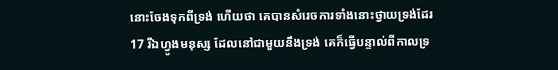នោះចែងទុកពីទ្រង់ ហើយថា គេបានសំរេចការទាំងនោះថ្វាយទ្រង់ដែរ
17 រីឯហ្វូងមនុស្ស ដែលនៅជាមួយនឹងទ្រង់ គេក៏ធ្វើបន្ទាល់ពីកាលទ្រ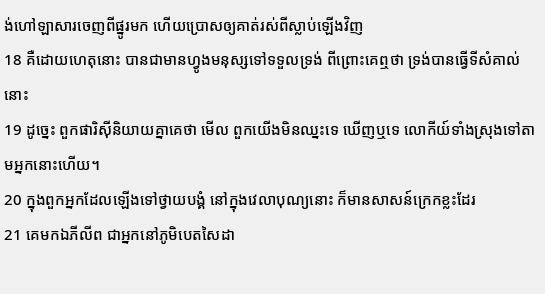ង់ហៅឡាសារចេញពីផ្នូរមក ហើយប្រោសឲ្យគាត់រស់ពីស្លាប់ឡើងវិញ
18 គឺដោយហេតុនោះ បានជាមានហ្វូងមនុស្សទៅទទួលទ្រង់ ពីព្រោះគេឮថា ទ្រង់បានធ្វើទីសំគាល់នោះ
19 ដូច្នេះ ពួកផារិស៊ីនិយាយគ្នាគេថា មើល ពួកយើងមិនឈ្នះទេ ឃើញឬទេ លោកីយ៍ទាំងស្រុងទៅតាមអ្នកនោះហើយ។
20 ក្នុងពួកអ្នកដែលឡើងទៅថ្វាយបង្គំ នៅក្នុងវេលាបុណ្យនោះ ក៏មានសាសន៍ក្រេកខ្លះដែរ
21 គេមកឯភីលីព ជាអ្នកនៅភូមិបេតសៃដា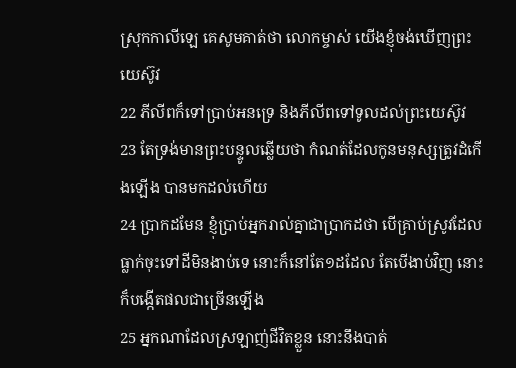ស្រុកកាលីឡេ គេសូមគាត់ថា លោកម្ចាស់ យើងខ្ញុំចង់ឃើញព្រះយេស៊ូវ
22 ភីលីពក៏ទៅប្រាប់អនទ្រេ និងភីលីពទៅទូលដល់ព្រះយេស៊ូវ
23 តែទ្រង់មានព្រះបន្ទូលឆ្លើយថា កំណត់ដែលកូនមនុស្សត្រូវដំកើងឡើង បានមកដល់ហើយ
24 ប្រាកដមែន ខ្ញុំប្រាប់អ្នករាល់គ្នាជាប្រាកដថា បើគ្រាប់ស្រូវដែលធ្លាក់ចុះទៅដីមិនងាប់ទេ នោះក៏នៅតែ១ដដែល តែបើងាប់វិញ នោះក៏បង្កើតផលជាច្រើនឡើង
25 អ្នកណាដែលស្រឡាញ់ជីវិតខ្លួន នោះនឹងបាត់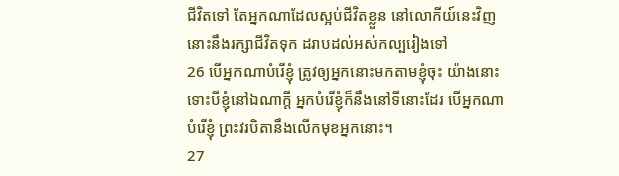ជីវិតទៅ តែអ្នកណាដែលស្អប់ជីវិតខ្លួន នៅលោកីយ៍នេះវិញ នោះនឹងរក្សាជីវិតទុក ដរាបដល់អស់កល្បរៀងទៅ
26 បើអ្នកណាបំរើខ្ញុំ ត្រូវឲ្យអ្នកនោះមកតាមខ្ញុំចុះ យ៉ាងនោះ ទោះបីខ្ញុំនៅឯណាក្តី អ្នកបំរើខ្ញុំក៏នឹងនៅទីនោះដែរ បើអ្នកណាបំរើខ្ញុំ ព្រះវរបិតានឹងលើកមុខអ្នកនោះ។
27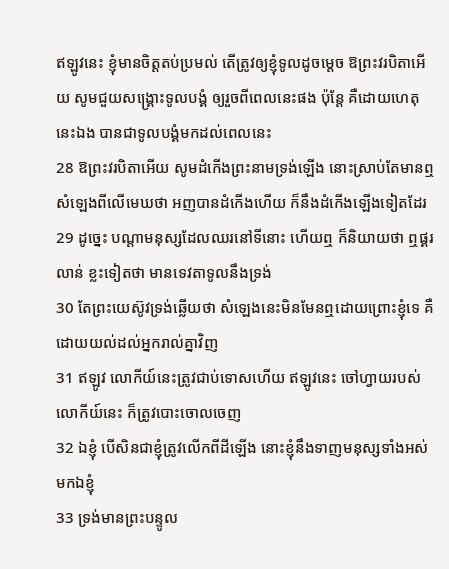ឥឡូវនេះ ខ្ញុំមានចិត្តតប់ប្រមល់ តើត្រូវឲ្យខ្ញុំទូលដូចម្តេច ឱព្រះវរបិតាអើយ សូមជួយសង្គ្រោះទូលបង្គំ ឲ្យរួចពីពេលនេះផង ប៉ុន្តែ គឺដោយហេតុនេះឯង បានជាទូលបង្គំមកដល់ពេលនេះ
28 ឱព្រះវរបិតាអើយ សូមដំកើងព្រះនាមទ្រង់ឡើង នោះស្រាប់តែមានឮសំឡេងពីលើមេឃថា អញបានដំកើងហើយ ក៏នឹងដំកើងឡើងទៀតដែរ
29 ដូច្នេះ បណ្តាមនុស្សដែលឈរនៅទីនោះ ហើយឮ ក៏និយាយថា ឮផ្គរលាន់ ខ្លះទៀតថា មានទេវតាទូលនឹងទ្រង់
30 តែព្រះយេស៊ូវទ្រង់ឆ្លើយថា សំឡេងនេះមិនមែនឮដោយព្រោះខ្ញុំទេ គឺដោយយល់ដល់អ្នករាល់គ្នាវិញ
31 ឥឡូវ លោកីយ៍នេះត្រូវជាប់ទោសហើយ ឥឡូវនេះ ចៅហ្វាយរបស់លោកីយ៍នេះ ក៏ត្រូវបោះចោលចេញ
32 ឯខ្ញុំ បើសិនជាខ្ញុំត្រូវលើកពីដីឡើង នោះខ្ញុំនឹងទាញមនុស្សទាំងអស់មកឯខ្ញុំ
33 ទ្រង់មានព្រះបន្ទូល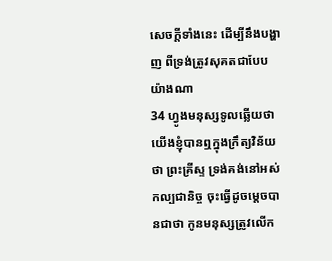សេចក្តីទាំងនេះ ដើម្បីនឹងបង្ហាញ ពីទ្រង់ត្រូវសុគតជាបែបយ៉ាងណា
34 ហ្វូងមនុស្សទូលឆ្លើយថា យើងខ្ញុំបានឮក្នុងក្រឹត្យវិន័យថា ព្រះគ្រីស្ទ ទ្រង់គង់នៅអស់កល្បជានិច្ច ចុះធ្វើដូចម្តេចបានជាថា កូនមនុស្សត្រូវលើក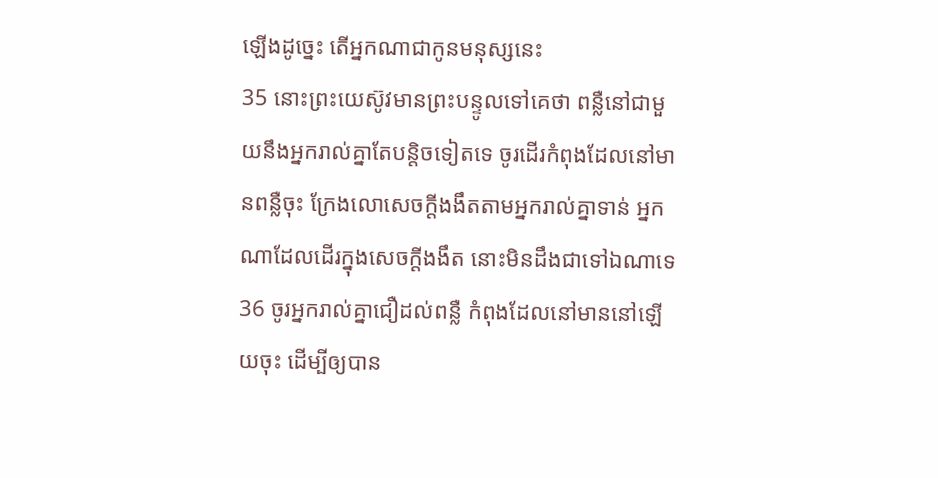ឡើងដូច្នេះ តើអ្នកណាជាកូនមនុស្សនេះ
35 នោះព្រះយេស៊ូវមានព្រះបន្ទូលទៅគេថា ពន្លឺនៅជាមួយនឹងអ្នករាល់គ្នាតែបន្តិចទៀតទេ ចូរដើរកំពុងដែលនៅមានពន្លឺចុះ ក្រែងលោសេចក្តីងងឹតតាមអ្នករាល់គ្នាទាន់ អ្នកណាដែលដើរក្នុងសេចក្តីងងឹត នោះមិនដឹងជាទៅឯណាទេ
36 ចូរអ្នករាល់គ្នាជឿដល់ពន្លឺ កំពុងដែលនៅមាននៅឡើយចុះ ដើម្បីឲ្យបាន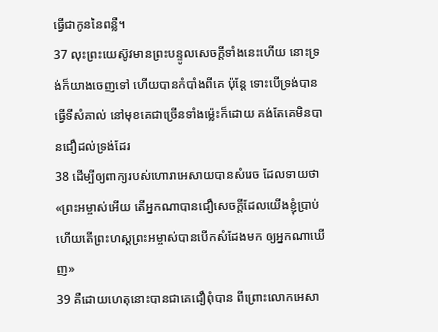ធ្វើជាកូននៃពន្លឺ។
37 លុះព្រះយេស៊ូវមានព្រះបន្ទូលសេចក្តីទាំងនេះហើយ នោះទ្រង់ក៏យាងចេញទៅ ហើយបានកំបាំងពីគេ ប៉ុន្តែ ទោះបើទ្រង់បានធ្វើទីសំគាល់ នៅមុខគេជាច្រើនទាំងម៉្លេះក៏ដោយ គង់តែគេមិនបានជឿដល់ទ្រង់ដែរ
38 ដើម្បីឲ្យពាក្យរបស់ហោរាអេសាយបានសំរេច ដែលទាយថា «ព្រះអម្ចាស់អើយ តើអ្នកណាបានជឿសេចក្តីដែលយើងខ្ញុំប្រាប់ ហើយតើព្រះហស្តព្រះអម្ចាស់បានបើកសំដែងមក ឲ្យអ្នកណាឃើញ»
39 គឺដោយហេតុនោះបានជាគេជឿពុំបាន ពីព្រោះលោកអេសា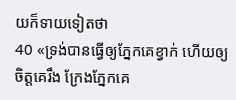យក៏ទាយទៀតថា
40 «ទ្រង់បានធ្វើឲ្យភ្នែកគេខ្វាក់ ហើយឲ្យចិត្តគេរឹង ក្រែងភ្នែកគេ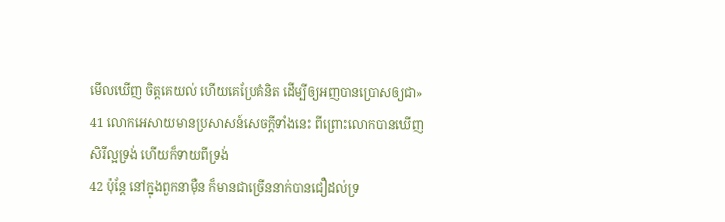មើលឃើញ ចិត្តគេយល់ ហើយគេប្រែគំនិត ដើម្បីឲ្យអញបានប្រោសឲ្យជា»
41 លោកអេសាយមានប្រសាសន៍សេចក្តីទាំងនេះ ពីព្រោះលោកបានឃើញសិរីល្អទ្រង់ ហើយក៏ទាយពីទ្រង់
42 ប៉ុន្តែ នៅក្នុងពួកនាម៉ឺន ក៏មានជាច្រើននាក់បានជឿដល់ទ្រ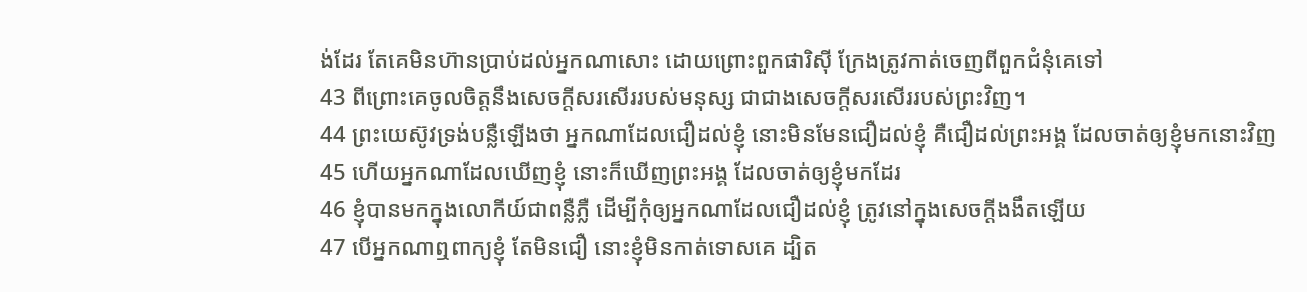ង់ដែរ តែគេមិនហ៊ានប្រាប់ដល់អ្នកណាសោះ ដោយព្រោះពួកផារិស៊ី ក្រែងត្រូវកាត់ចេញពីពួកជំនុំគេទៅ
43 ពីព្រោះគេចូលចិត្តនឹងសេចក្តីសរសើររបស់មនុស្ស ជាជាងសេចក្តីសរសើររបស់ព្រះវិញ។
44 ព្រះយេស៊ូវទ្រង់បន្លឺឡើងថា អ្នកណាដែលជឿដល់ខ្ញុំ នោះមិនមែនជឿដល់ខ្ញុំ គឺជឿដល់ព្រះអង្គ ដែលចាត់ឲ្យខ្ញុំមកនោះវិញ
45 ហើយអ្នកណាដែលឃើញខ្ញុំ នោះក៏ឃើញព្រះអង្គ ដែលចាត់ឲ្យខ្ញុំមកដែរ
46 ខ្ញុំបានមកក្នុងលោកីយ៍ជាពន្លឺភ្លឺ ដើម្បីកុំឲ្យអ្នកណាដែលជឿដល់ខ្ញុំ ត្រូវនៅក្នុងសេចក្តីងងឹតឡើយ
47 បើអ្នកណាឮពាក្យខ្ញុំ តែមិនជឿ នោះខ្ញុំមិនកាត់ទោសគេ ដ្បិត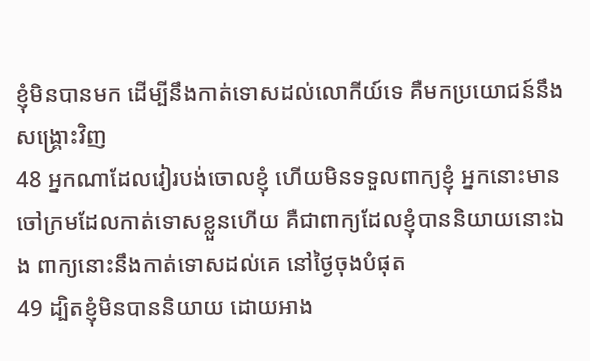ខ្ញុំមិនបានមក ដើម្បីនឹងកាត់ទោសដល់លោកីយ៍ទេ គឺមកប្រយោជន៍នឹងសង្គ្រោះវិញ
48 អ្នកណាដែលវៀរបង់ចោលខ្ញុំ ហើយមិនទទួលពាក្យខ្ញុំ អ្នកនោះមានចៅក្រមដែលកាត់ទោសខ្លួនហើយ គឺជាពាក្យដែលខ្ញុំបាននិយាយនោះឯង ពាក្យនោះនឹងកាត់ទោសដល់គេ នៅថ្ងៃចុងបំផុត
49 ដ្បិតខ្ញុំមិនបាននិយាយ ដោយអាង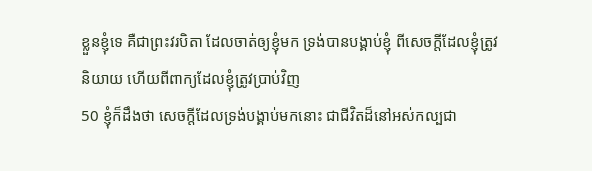ខ្លួនខ្ញុំទេ គឺជាព្រះវរបិតា ដែលចាត់ឲ្យខ្ញុំមក ទ្រង់បានបង្គាប់ខ្ញុំ ពីសេចក្តីដែលខ្ញុំត្រូវនិយាយ ហើយពីពាក្យដែលខ្ញុំត្រូវប្រាប់វិញ
50 ខ្ញុំក៏ដឹងថា សេចក្តីដែលទ្រង់បង្គាប់មកនោះ ជាជីវិតដ៏នៅអស់កល្បជា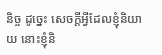និច្ច ដូច្នេះ សេចក្តីអ្វីដែលខ្ញុំនិយាយ នោះខ្ញុំនិ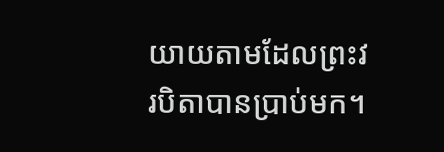យាយតាមដែលព្រះវរបិតាបានប្រាប់មក។